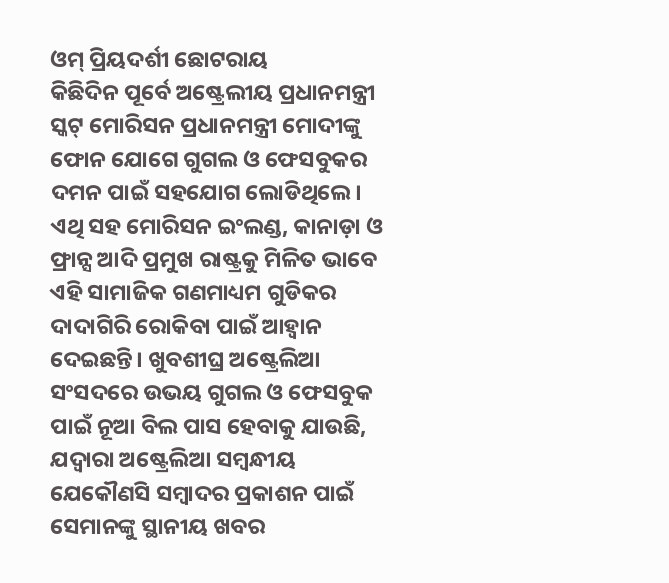ଓମ୍ ପ୍ରିୟଦର୍ଶୀ ଛୋଟରାୟ
କିଛିଦିନ ପୂର୍ବେ ଅଷ୍ଟ୍ରେଲୀୟ ପ୍ରଧାନମନ୍ତ୍ରୀ ସ୍କଟ୍ ମୋରିସନ ପ୍ରଧାନମନ୍ତ୍ରୀ ମୋଦୀଙ୍କୁ ଫୋନ ଯୋଗେ ଗୁଗଲ ଓ ଫେସବୁକର ଦମନ ପାଇଁ ସହଯୋଗ ଲୋଡିଥିଲେ। ଏଥି ସହ ମୋରିସନ ଇଂଲଣ୍ଡ, କାନାଡ଼ା ଓ ଫ୍ରାନ୍ସ ଆଦି ପ୍ରମୁଖ ରାଷ୍ଟ୍ରକୁ ମିଳିତ ଭାବେ ଏହି ସାମାଜିକ ଗଣମାଧ୍ୟମ ଗୁଡିକର ଦାଦାଗିରି ରୋକିବା ପାଇଁ ଆହ୍ୱାନ ଦେଇଛନ୍ତି। ଖୁବଶୀଘ୍ର ଅଷ୍ଟ୍ରେଲିଆ ସଂସଦରେ ଉଭୟ ଗୁଗଲ ଓ ଫେସବୁକ ପାଇଁ ନୂଆ ବିଲ ପାସ ହେବାକୁ ଯାଉଛି, ଯଦ୍ୱାରା ଅଷ୍ଟ୍ରେଲିଆ ସମ୍ବନ୍ଧୀୟ ଯେକୌଣସି ସମ୍ବାଦର ପ୍ରକାଶନ ପାଇଁ ସେମାନଙ୍କୁ ସ୍ଥାନୀୟ ଖବର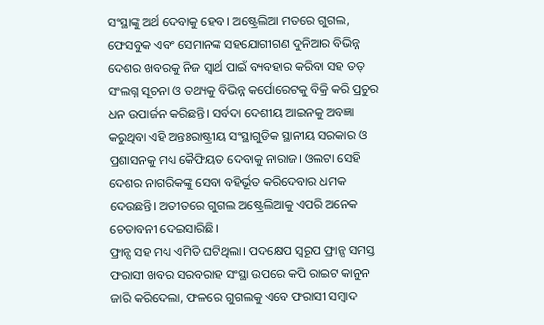ସଂସ୍ଥାଙ୍କୁ ଅର୍ଥ ଦେବାକୁ ହେବ। ଅଷ୍ଟ୍ରେଲିଆ ମତରେ ଗୁଗଲ, ଫେସବୁକ ଏବଂ ସେମାନଙ୍କ ସହଯୋଗୀଗଣ ଦୁନିଆର ବିଭିନ୍ନ ଦେଶର ଖବରକୁ ନିଜ ସ୍ୱାର୍ଥ ପାଇଁ ବ୍ୟବହାର କରିବା ସହ ତତ୍ ସଂଲଗ୍ନ ସୂଚନା ଓ ତଥ୍ୟକୁ ବିଭିନ୍ନ କର୍ପୋରେଟକୁ ବିକ୍ରି କରି ପ୍ରଚୁର ଧନ ଉପାର୍ଜନ କରିଛନ୍ତି। ସର୍ବଦା ଦେଶୀୟ ଆଇନକୁ ଅବଜ୍ଞା କରୁଥିବା ଏହି ଅନ୍ତଃରାଷ୍ଟ୍ରୀୟ ସଂସ୍ଥାଗୁଡିକ ସ୍ଥାନୀୟ ସରକାର ଓ ପ୍ରଶାସନକୁ ମଧ୍ୟ କୈଫିୟତ ଦେବାକୁ ନାରାଜ। ଓଲଟା ସେହି ଦେଶର ନାଗରିକଙ୍କୁ ସେବା ବହିର୍ଭୂତ କରିଦେବାର ଧମକ ଦେଉଛନ୍ତି। ଅତୀତରେ ଗୁଗଲ ଅଷ୍ଟ୍ରେଲିଆକୁ ଏପରି ଅନେକ ଚେତାବନୀ ଦେଇସାରିଛି।
ଫ୍ରାନ୍ସ ସହ ମଧ୍ୟ ଏମିତି ଘଟିଥିଲା। ପଦକ୍ଷେପ ସ୍ୱରୂପ ଫ୍ରାନ୍ସ ସମସ୍ତ ଫରାସୀ ଖବର ସରବରାହ ସଂସ୍ଥା ଉପରେ କପି ରାଇଟ କାନୁନ ଜାରି କରିଦେଲା, ଫଳରେ ଗୁଗଲକୁ ଏବେ ଫରାସୀ ସମ୍ବାଦ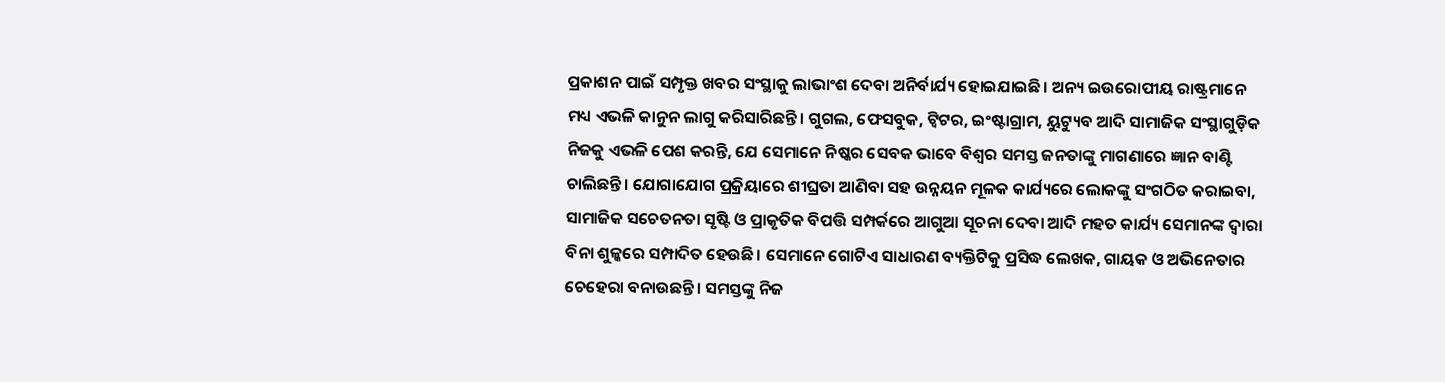ପ୍ରକାଶନ ପାଇଁ ସମ୍ପୃକ୍ତ ଖବର ସଂସ୍ଥାକୁ ଲାଭାଂଶ ଦେବା ଅନିର୍ବାର୍ଯ୍ୟ ହୋଇଯାଇଛି। ଅନ୍ୟ ଇଉରୋପୀୟ ରାଷ୍ଟ୍ରମାନେ ମଧ୍ୟ ଏଭଳି କାନୁନ ଲାଗୁ କରିସାରିଛନ୍ତି। ଗୁଗଲ, ଫେସବୁକ, ଟ୍ୱିଟର, ଇଂଷ୍ଟାଗ୍ରାମ, ୟୁଟ୍ୟୁବ ଆଦି ସାମାଜିକ ସଂସ୍ଥାଗୁଡ଼ିକ ନିଜକୁ ଏଭଳି ପେଶ କରନ୍ତି, ଯେ ସେମାନେ ନିଷ୍କର ସେବକ ଭାବେ ବିଶ୍ଵର ସମସ୍ତ ଜନତାଙ୍କୁ ମାଗଣାରେ ଜ୍ଞାନ ବାଣ୍ଟି ଚାଲିଛନ୍ତି। ଯୋଗାଯୋଗ ପ୍ରକ୍ରିୟାରେ ଶୀଘ୍ରତା ଆଣିବା ସହ ଉନ୍ନୟନ ମୂଳକ କାର୍ଯ୍ୟରେ ଲୋକଙ୍କୁ ସଂଗଠିତ କରାଇବା, ସାମାଜିକ ସଚେତନତା ସୃଷ୍ଟି ଓ ପ୍ରାକୃତିକ ବିପତ୍ତି ସମ୍ପର୍କରେ ଆଗୁଆ ସୂଚନା ଦେବା ଆଦି ମହତ କାର୍ଯ୍ୟ ସେମାନଙ୍କ ଦ୍ୱାରା ବିନା ଶୁଳ୍କରେ ସମ୍ପାଦିତ ହେଉଛି। ସେମାନେ ଗୋଟିଏ ସାଧାରଣ ବ୍ୟକ୍ତିଟିକୁ ପ୍ରସିଦ୍ଧ ଲେଖକ, ଗାୟକ ଓ ଅଭିନେତାର ଚେହେରା ବନାଉଛନ୍ତି। ସମସ୍ତଙ୍କୁ ନିଜ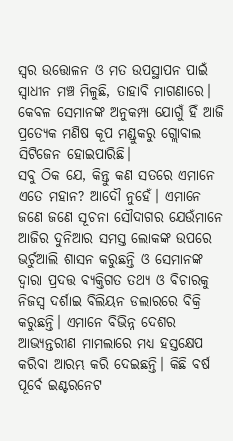ସ୍ୱର ଉତ୍ତୋଳନ ଓ ମତ ଉପସ୍ଥାପନ ପାଇଁ ସ୍ୱାଧୀନ ମଞ୍ଚ ମିଳୁଛି, ତାହାବି ମାଗଣାରେ। କେବଳ ସେମାନଙ୍କ ଅନୁକମ୍ପା ଯୋଗୁଁ ହିଁ ଆଜି ପ୍ରତ୍ୟେକ ମଣିଷ କୂପ ମଣ୍ଡୁକରୁ ଗ୍ଲୋବାଲ ସିଟିଜେନ ହୋଇପାରିଛି।
ସବୁ ଠିକ ଯେ, କିନ୍ତୁ କଣ ସତରେ ଏମାନେ ଏତେ ମହାନ? ଆଦୌ ନୁହେଁ। ଏମାନେ ଜଣେ ଜଣେ ସୂଚନା ସୌଦାଗର ଯେଉଁମାନେ ଆଜିର ଦୁନିଆର ସମସ୍ତ ଲୋକଙ୍କ ଉପରେ ଭର୍ଚୁଆଲି ଶାସନ କରୁଛନ୍ତି ଓ ସେମାନଙ୍କ ଦ୍ୱାରା ପ୍ରଦତ୍ତ ବ୍ୟକ୍ତିଗତ ତଥ୍ୟ ଓ ବିଚାରକୁ ନିଜସ୍ୱ ଦର୍ଶାଇ ବିଲିୟନ ଡଲାରରେ ବିକ୍ରି କରୁଛନ୍ତି। ଏମାନେ ବିଭିନ୍ନ ଦେଶର ଆଭ୍ୟନ୍ତରୀଣ ମାମଲାରେ ମଧ୍ୟ ହସ୍ତକ୍ଷେପ କରିବା ଆରମ୍ଭ କରି ଦେଇଛନ୍ତି। କିଛି ବର୍ଷ ପୂର୍ବେ ଇଣ୍ଟରନେଟ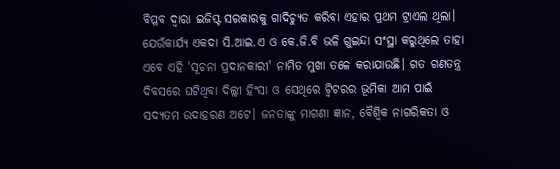ବିପ୍ଳବ ଦ୍ୱାରା ଇଜିପ୍ଟ ସରକାରକୁ ଗାଦିଚ୍ୟୁତ କରିବା ଏହାର ପ୍ରଥମ ଟ୍ରାଏଲ ଥିଲା। ଯେଉଁକାର୍ଯ୍ୟ ଏକଦା ସି.ଆଇ.ଏ ଓ କେ.ଜି.ବି ଭଳି ଗୁଇନ୍ଦା ସଂସ୍ଥା କରୁଥିଲେ ତାହା ଏବେ ଏହି 'ସୂଚନା ପ୍ରଦାନକାରୀ' ନାମିତ ମୁଖା ତଳେ କରାଯାଉଛି। ଗତ ଗଣତନ୍ତ୍ର ଦିବସରେ ଘଟିଥିବା ଦିଲ୍ଲୀ ହିଂସା ଓ ସେଥିରେ ଟ୍ୱିଟରର ଭୂମିକା ଆମ ପାଇଁ ସଦ୍ୟତମ ଉଦାହରଣ ଅଟେ। ଜନତାଙ୍କୁ ମାଗଣା ଜ୍ଞାନ, ବୈଶ୍ବିକ ନାଗରିକତା ଓ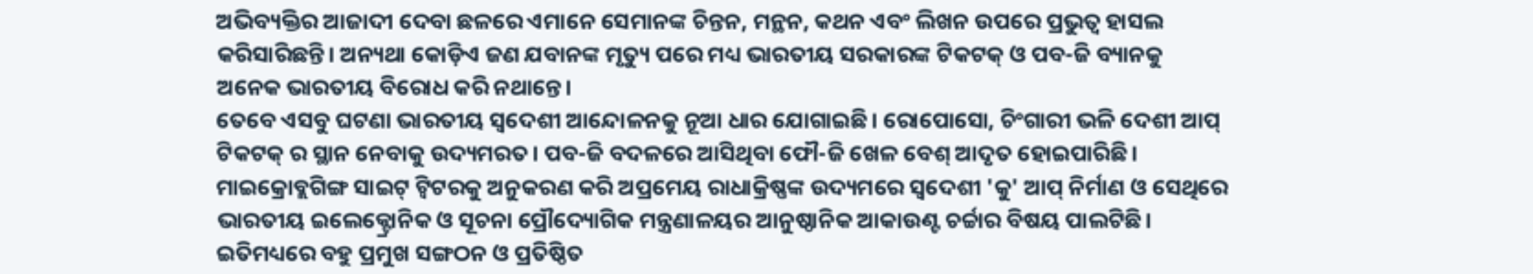ଅଭିବ୍ୟକ୍ତିର ଆଜାଦୀ ଦେବା ଛଳରେ ଏମାନେ ସେମାନଙ୍କ ଚିନ୍ତନ, ମନ୍ଥନ, କଥନ ଏବଂ ଲିଖନ ଉପରେ ପ୍ରଭୁତ୍ୱ ହାସଲ କରିସାରିଛନ୍ତି। ଅନ୍ୟଥା କୋଡ଼ିଏ ଜଣ ଯବାନଙ୍କ ମୃତ୍ୟୁ ପରେ ମଧ୍ୟ ଭାରତୀୟ ସରକାରଙ୍କ ଟିକଟକ୍ ଓ ପବ-ଜି ବ୍ୟାନକୁ ଅନେକ ଭାରତୀୟ ବିରୋଧ କରି ନଥାନ୍ତେ।
ତେବେ ଏସବୁ ଘଟଣା ଭାରତୀୟ ସ୍ୱଦେଶୀ ଆନ୍ଦୋଳନକୁ ନୂଆ ଧାର ଯୋଗାଇଛି। ରୋପୋସୋ, ଚିଂଗାରୀ ଭଳି ଦେଶୀ ଆପ୍ ଟିକଟକ୍ ର ସ୍ଥାନ ନେବାକୁ ଉଦ୍ୟମରତ। ପବ-ଜି ବଦଳରେ ଆସିଥିବା ଫୌ-ଜି ଖେଳ ବେଶ୍ ଆଦୃତ ହୋଇପାରିଛି। ମାଇକ୍ରୋବ୍ଲଗିଙ୍ଗ ସାଇଟ୍ ଟ୍ୱିଟରକୁ ଅନୁକରଣ କରି ଅପ୍ରମେୟ ରାଧାକ୍ରିଷ୍ଣଙ୍କ ଉଦ୍ୟମରେ ସ୍ବଦେଶୀ 'କୁ' ଆପ୍ ନିର୍ମାଣ ଓ ସେଥିରେ ଭାରତୀୟ ଇଲେକ୍ଟ୍ରୋନିକ ଓ ସୂଚନା ପ୍ରୌଦ୍ୟୋଗିକ ମନ୍ତ୍ରଣାଳୟର ଆନୁଷ୍ଠାନିକ ଆକାଉଣ୍ଟ ଚର୍ଚ୍ଚାର ବିଷୟ ପାଲଟିଛି। ଇତିମଧ୍ୟରେ ବହୁ ପ୍ରମୁଖ ସଙ୍ଗଠନ ଓ ପ୍ରତିଷ୍ଠିତ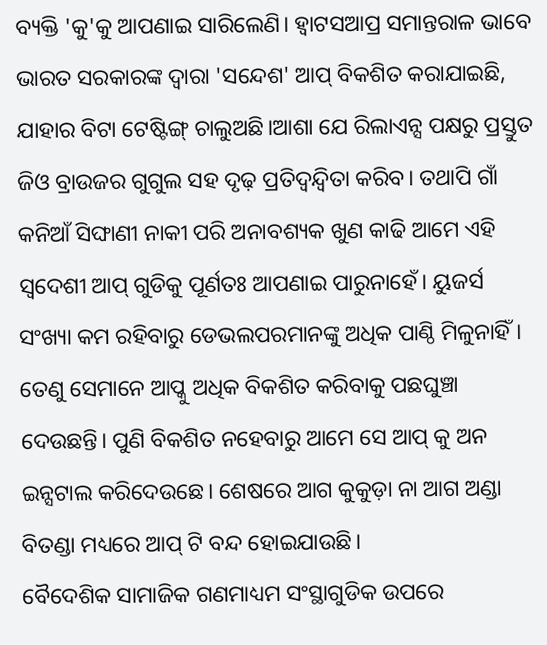ବ୍ୟକ୍ତି 'କୁ'କୁ ଆପଣାଇ ସାରିଲେଣି। ହ୍ଵାଟସଆପ୍ର ସମାନ୍ତରାଳ ଭାବେ ଭାରତ ସରକାରଙ୍କ ଦ୍ୱାରା 'ସନ୍ଦେଶ' ଆପ୍ ବିକଶିତ କରାଯାଇଛି, ଯାହାର ବିଟା ଟେଷ୍ଟିଙ୍ଗ୍ ଚାଲୁଅଛି।ଆଶା ଯେ ରିଲାଏନ୍ସ ପକ୍ଷରୁ ପ୍ରସ୍ତୁତ ଜିଓ ବ୍ରାଉଜର ଗୁଗୁଲ ସହ ଦୃଢ଼ ପ୍ରତିଦ୍ୱନ୍ଦ୍ୱିତା କରିବ। ତଥାପି ଗାଁ କନିଆଁ ସିଙ୍ଘାଣୀ ନାକୀ ପରି ଅନାବଶ୍ୟକ ଖୁଣ କାଢି ଆମେ ଏହି ସ୍ୱଦେଶୀ ଆପ୍ ଗୁଡିକୁ ପୂର୍ଣତଃ ଆପଣାଇ ପାରୁନାହେଁ। ୟୁଜର୍ସ ସଂଖ୍ୟା କମ ରହିବାରୁ ଡେଭଲପରମାନଙ୍କୁ ଅଧିକ ପାଣ୍ଠି ମିଳୁନାହିଁ। ତେଣୁ ସେମାନେ ଆପ୍କୁ ଅଧିକ ବିକଶିତ କରିବାକୁ ପଛଘୁଞ୍ଚା ଦେଉଛନ୍ତି। ପୁଣି ବିକଶିତ ନହେବାରୁ ଆମେ ସେ ଆପ୍ କୁ ଅନ ଇନ୍ସଟାଲ କରିଦେଉଛେ। ଶେଷରେ ଆଗ କୁକୁଡ଼ା ନା ଆଗ ଅଣ୍ଡା ବିତଣ୍ଡା ମଧ୍ୟରେ ଆପ୍ ଟି ବନ୍ଦ ହୋଇଯାଉଛି।
ବୈଦେଶିକ ସାମାଜିକ ଗଣମାଧ୍ୟମ ସଂସ୍ଥାଗୁଡିକ ଉପରେ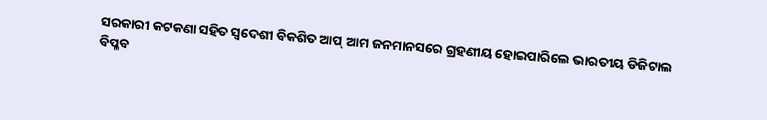ସରକାରୀ କଟକଣା ସହିତ ସ୍ୱଦେଶୀ ବିକଶିତ ଆପ୍ ଆମ ଜନମାନସରେ ଗ୍ରହଣୀୟ ହୋଇପାରିଲେ ଭାରତୀୟ ଡିଜିଟାଲ ବିପ୍ଳବ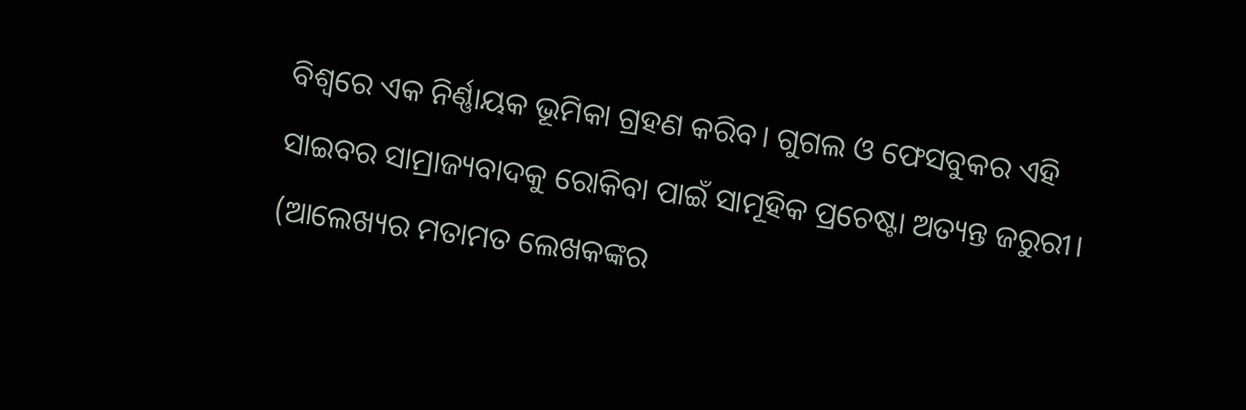ବିଶ୍ୱରେ ଏକ ନିର୍ଣ୍ଣାୟକ ଭୂମିକା ଗ୍ରହଣ କରିବ। ଗୁଗଲ ଓ ଫେସବୁକର ଏହି ସାଇବର ସାମ୍ରାଜ୍ୟବାଦକୁ ରୋକିବା ପାଇଁ ସାମୂହିକ ପ୍ରଚେଷ୍ଟା ଅତ୍ୟନ୍ତ ଜରୁରୀ। (ଆଲେଖ୍ୟର ମତାମତ ଲେଖକଙ୍କର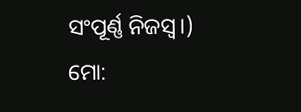ସଂପୂର୍ଣ୍ଣ ନିଜସ୍ୱ।)
ମୋ: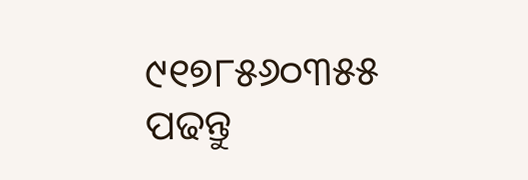୯୧୭୮୫୬୦୩୫୫
ପଢନ୍ତୁ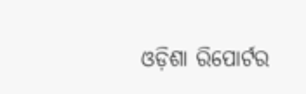ଓଡ଼ିଶା ରିପୋର୍ଟର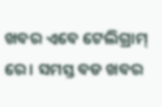ଖବର ଏବେ ଟେଲିଗ୍ରାମ୍ ରେ। ସମସ୍ତ ବଡ ଖବର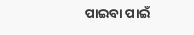ପାଇବା ପାଇଁ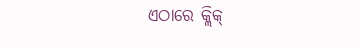ଏଠାରେ କ୍ଲିକ୍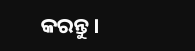କରନ୍ତୁ।